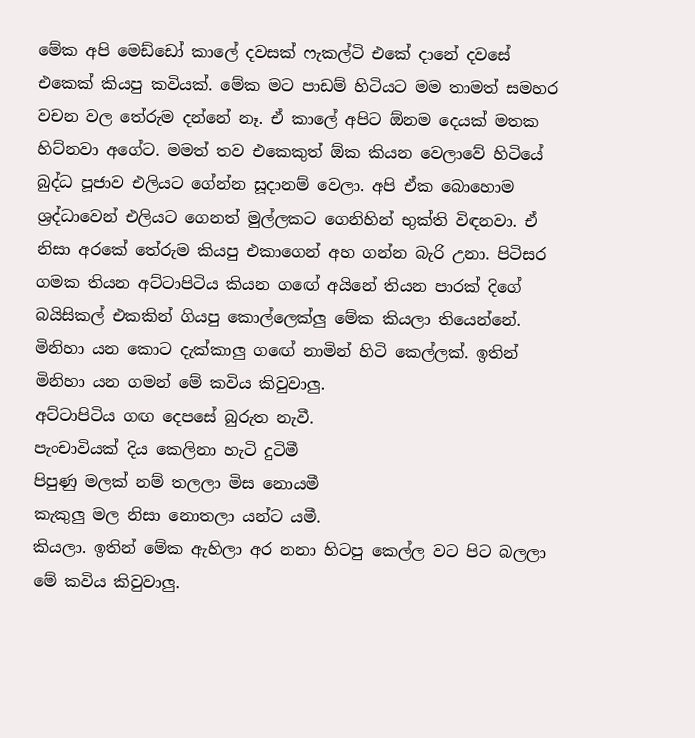මේක අපි මෙඩ්ඩෝ කාලේ දවසක් ෆැකල්ටි එකේ දානේ දවසේ එකෙක් කියපු කවියක්. මේක මට පාඩම් හිටියට මම තාමත් සමහර වචන වල තේරුම දන්නේ නෑ. ඒ කාලේ අපිට ඕනම දෙයක් මතක හිට්නවා අගේට. මමත් තව එකෙකුත් ඕක කියන වෙලාවේ හිටියේ බුද්ධ පූජාව එලියට ගේන්න සූදානම් වෙලා. අපි ඒක බොහොම ශ්‍රද්ධාවෙන් එලියට ගෙනත් මුල්ලකට ගෙනිහින් භුක්ති විඳනවා. ඒ නිසා අරකේ තේරුම කියපු එකාගෙන් අහ ගන්න බැරි උනා. පිටිසර ගමක තියන අට්ටාපිටිය කියන ගඟේ අයිනේ තියන පාරක් දිගේ බයිසිකල් එකකින් ගියපු කොල්ලෙක්ලු මේක කියලා තියෙන්නේ. මිනිහා යන කොට දැක්කාලු ගඟේ නාමින් හිටි කෙල්ලක්. ඉතින් මිනිහා යන ගමන් මේ කවිය කිවුවාලු.
අට්ටාපිටිය ගඟ දෙපසේ බුරුත නැවී.
පැංචාවියක් දිය කෙලිනා හැටි දුටිමී
පිපුණු මලක් නම් තලලා මිස නොයමී
කැකුලු මල නිසා නොතලා යන්ට යමී.
කියලා. ඉතින් මේක ඇහිලා අර නනා හිටපු කෙල්ල වට පිට බලලා මේ කවිය කිවුවාලු.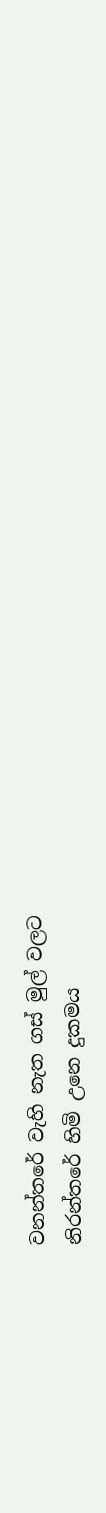වනන්තරේ වැහි නැත ගස් මුල් වලට
නිරන්තරේ හිමි උනෙ දුකමය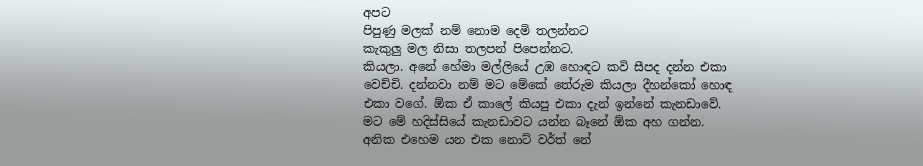අපට
පිපුණු මලක් නම් නොම දෙමි තලන්නට
කැකුලු මල නිසා තලපන් පිපෙන්නට.
කියලා. අනේ හේමා මල්ලියේ උඹ හොඳට කවි සීපද දන්න එකා වෙච්චි. දන්නවා නම් මට මේකේ තේරුම කියලා දීහන්කෝ හොඳ එකා වගේ. ඕක ඒ කාලේ කියපු එකා දැන් ඉන්නේ කැනඩාවේ. මට මේ හදිස්සියේ කැනඩාවට යන්න බෑනේ ඕක අහ ගන්න. අනික එහෙම යන එක නොට් වර්ත් නේ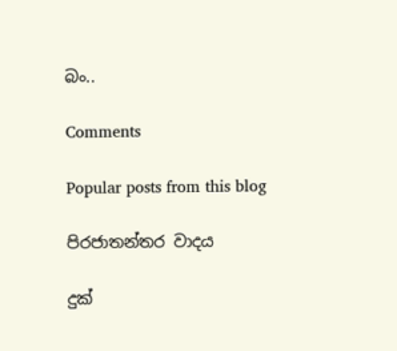බං..

Comments

Popular posts from this blog

පිරජාතන්තර වාදය

දුක්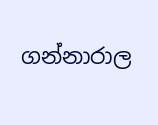ගන්නාරාල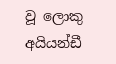වූ ලොකු අයියන්ඩී